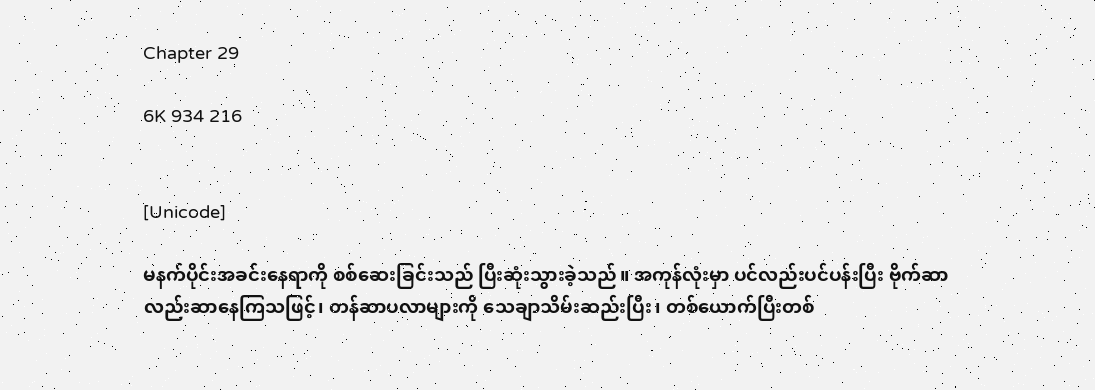Chapter 29

6K 934 216


[Unicode]

မနက်ပိုင်းအခင်းနေရာကို စစ်ဆေးခြင်းသည် ပြီးဆုံးသွားခဲ့သည်။ အကုန်လုံးမှာ ပင်လည်းပင်ပန်းပြီး ဗိုက်ဆာလည်းဆာနေကြသဖြင့်၊ တန်ဆာပလာများကို သေချာသိမ်းဆည်းပြီး၊ တစ်ယောက်ပြီးတစ်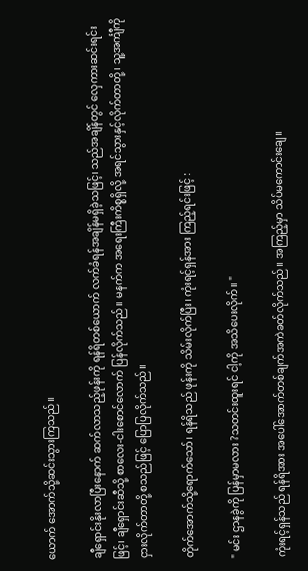ယောက် အောက်သို့ဆင်းသွားကြသည်။

ချီရှောင်းနိုးလာပြီးနောက် ဆက်လာသည့်ဖုန်းကို ရန်ရိတစ်ယောက် လက်ခံရန်အချိန်မရှိခဲ့သဖြင့်၊ သည်အချိန်တွင် လှေကားဆင်းရင်းဖြင့်၊ ချီရှောင်းဆီသို့ စာလေး-ငါးစောင်လောက် ပြန်လိုက်သည်။ မနက်က အရေးကြီးကိစ္စရှိလို့ အရင်သွားနှင့်လိုက်တာတို့၊ သူ့အင်္ကျီကို ငှားလိုက်တာတို့ စသည်ဖြင့် ပြောပြလိုက်သည်။

တိုက်အောက်သို့ရောက်သော်၊ ရန်ရိသည် ဖုန်းကို သိမ်းလိုက်ပြီး၊ ကုံးရင့်ရှန်အား ကြည့်ရင်းဖြင့် :

" မင်း ဌာနခွဲကို ပြန်မှာမလား ?သတင်းထူးရင် ငါ့ကို အသိပေးလိုက်။ "

ကုံးရင့်ရှန်သည် ရန်ရိအား အပေါ်အောက်တစ်ချက်အကဲခတ်လိုက်သည်။ အကြည့်မှာ သိပ်မကောင်းချေ။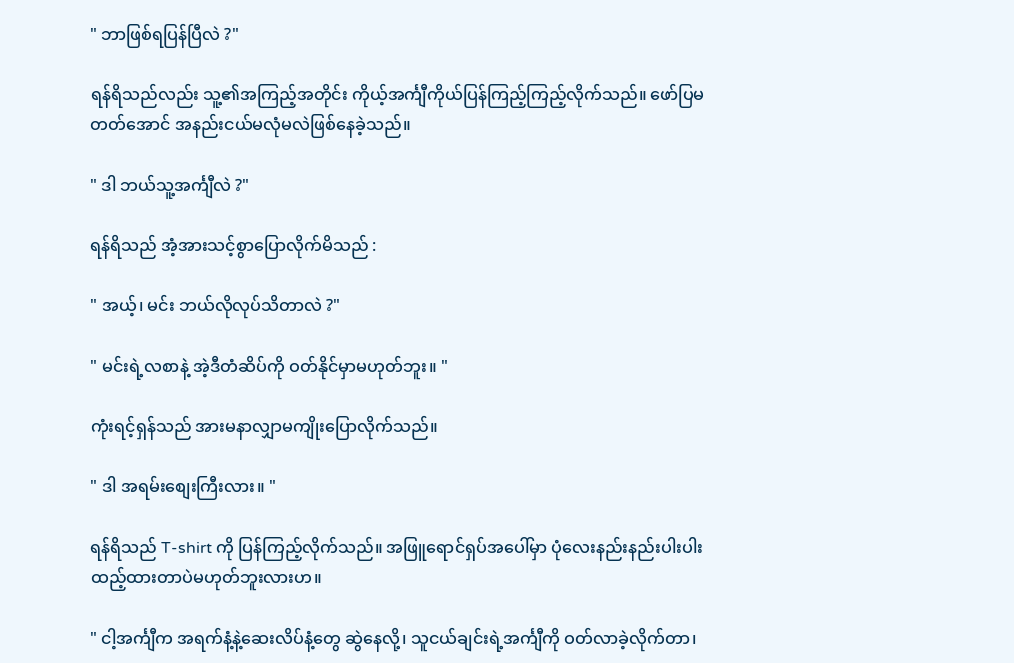" ဘာဖြစ်ရပြန်ပြီလဲ ?"

ရန်ရိသည်လည်း သူ့၏အကြည့်အတိုင်း ကိုယ့်အင်္ကျီကိုယ်ပြန်ကြည့်ကြည့်လိုက်သည်။ ဖော်ပြမတတ်အောင် အနည်းငယ်မလုံမလဲဖြစ်နေခဲ့သည်။

" ဒါ ဘယ်သူ့အင်္ကျီလဲ ?"

ရန်ရိသည် အံ့အားသင့်စွာပြောလိုက်မိသည် :

" အယ့်၊ မင်း ဘယ်လိုလုပ်သိတာလဲ ?"

" မင်းရဲ့လစာနဲ့ အဲ့ဒီတံဆိပ်ကို ဝတ်နိုင်မှာမဟုတ်ဘူး။ "

ကုံးရင့်ရှန်သည် အားမနာလျှာမကျိုးပြောလိုက်သည်။

" ဒါ အရမ်းစျေးကြီးလား။ "

ရန်ရိသည် T-shirt ကို ပြန်ကြည့်လိုက်သည်။ အဖြူရောင်ရှပ်အပေါ်မှာ ပုံလေးနည်းနည်းပါးပါးထည့်ထားတာပဲမဟုတ်ဘူးလားဟ။

" ငါ့အင်္ကျီက အရက်နံ့နဲ့ဆေးလိပ်နံ့တွေ ဆွဲနေလို့၊ သူငယ်ချင်းရဲ့အင်္ကျီကို ဝတ်လာခဲ့လိုက်တာ၊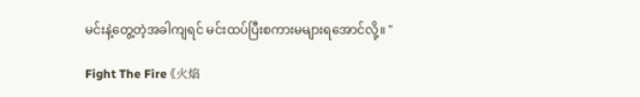မင်းနဲ့တွေ့တဲ့အခါကျရင် မင်းထပ်ပြီးစကားမများရအောင်လို့။ "

Fight The Fire 《火焰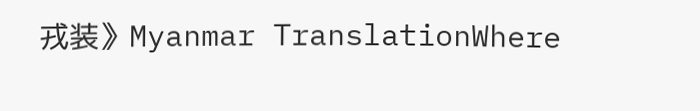戎装》Myanmar TranslationWhere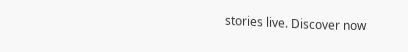stories live. Discover now